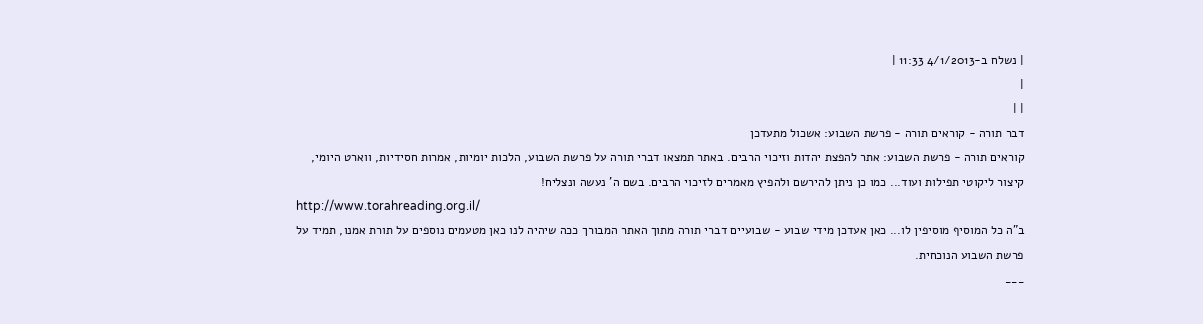| נשלח ב-4/1/2013 11:33 |
|
| |
דבר תורה - קוראים תורה - פרשת השבוע: אשכול מתעדכן
קוראים תורה - פרשת השבוע: אתר להפצת יהדות וזיכוי הרבים. באתר תמצאו דברי תורה על פרשת השבוע, הלכות יומיות, אמרות חסידיות, ווארט היומי, קיצור ליקוטי תפילות ועוד... כמו כן ניתן להירשם ולהפיץ מאמרים לזיכוי הרבים. בשם ה' נעשה ונצליח!
http://www.torahreading.org.il/
ב"ה כל המוסיף מוסיפין לו... כאן אעדכן מידי שבוע - שבועיים דברי תורה מתוך האתר המבורך ככה שיהיה לנו כאן מטעמים נוספים על תורת אמנו, תמיד על פרשת השבוע הנוכחית.
___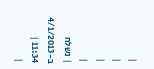|
|
|
|
| נשלח ב-4/1/2013 11:34 |
|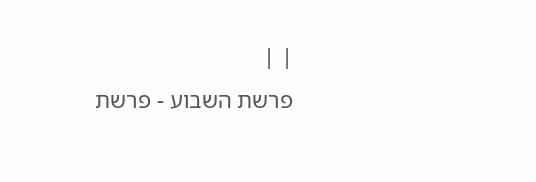| |
פרשת השבוע - פרשת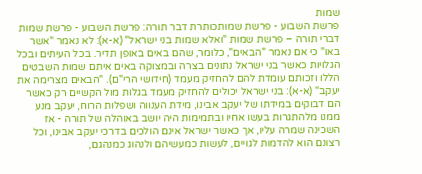שמות
פרשת השבוע - פרשת שמותכותרת דבר תורה: פרשת השבוע - פרשת שמות דברי תורה – פרשת שמות "ואלא שמות בני ישראל" (א-א): לא נאמר "אשר באו" כי אם נאמר "הבאים", כלומר, שהם באים באופן תדיר. בכל העיתים ובכל הגלויות כאשר בני ישראל נתונים בצרה ובמצוקה באים איתם שמות השבטים הללו וזכותם עומדת להם להחזיק מעמד (חידושי הרי"ם). "הבאים מצרימה את יעקב" (א-א): בני ישראל יכולים להחזיק מעמד בגלות מול הקשיים רק כאשר הם דבוקים במידתו של יעקב אבינו, מידת הענווה ושפלות הרוח, יעקב מנע ממנו מלהתגרות בעשו אחיו ובתמימות היה יושב באוהלה של תורה - אז השכינה שמרה עליו, אך כאשר ישראל אינם הולכים בדרכי יעקב אבינו, וכל רצונם הוא להדמות לגויים, לעשות כמעשיהם ולנהוג כמנהגם,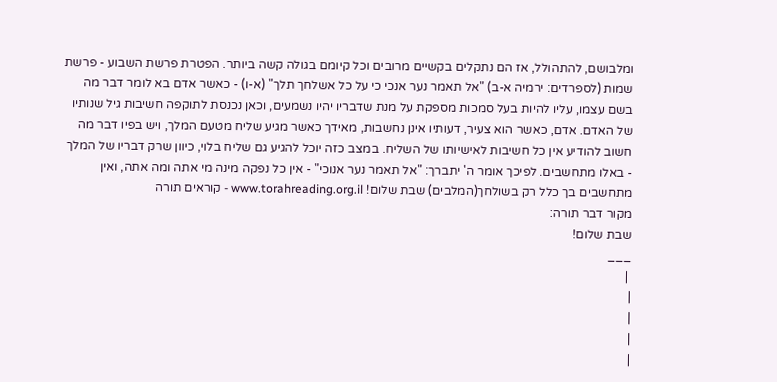ומלבושם, להתהולל, אז הם נתקלים בקשיים מרובים וכל קיומם בגולה קשה ביותר. הפטרת פרשת השבוע - פרשת שמות (לספרדים: ירמיה א-ב) "אל תאמר נער אנכי כי על כל אשלחך תלך" (א-ו) - כאשר אדם בא לומר דבר מה בשם עצמו, עליו להיות בעל סמכות מספקת על מנת שדבריו יהיו נשמעים, וכאן נכנסת לתוקפה חשיבות גיל שנותיו של האדם. אדם, כאשר הוא צעיר, דעותיו אינן נחשבות, מאידך כאשר מגיע שליח מטעם המלך, ויש בפיו דבר מה חשוב להודיע אין כל חשיבות לאישיותו של השליח. במצב כזה יוכל להגיע גם שליח בלוי, כיוון שרק דבריו של המלך - באלו מתחשבים. לפיכך אומר ה' יתברך: "אל תאמר נער אנוכי" - אין כל נפקה מינה מי אתה ומה אתה, ואין מתחשבים בך כלל רק בשולחך(המלבים) שבת שלום! www.torahreading.org.il - קוראים תורה
מקור דבר תורה:
שבת שלום!
___
 |
|
|
|
|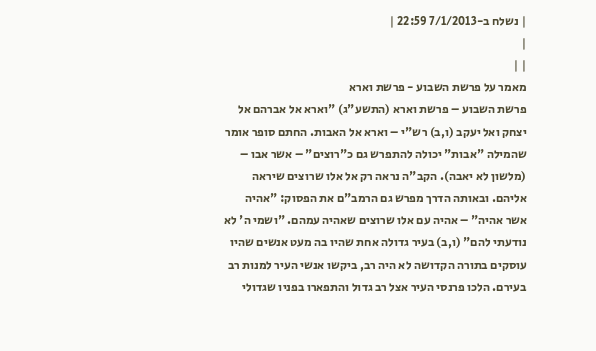| נשלח ב-7/1/2013 22:59 |
|
| |
מאמר על פרשת השבוע - פרשת וארא
פרשת השבוע – פרשת וארא (התשע"ג) "וארא אל אברהם אל יצחק ואל יעקב (ו,ב) רש"י – וארא אל האבות. החתם סופר אומר שהמילה "אבות" יכולה להתפרש גם כ"רוצים" – אשר אבו – (מלשון לא יאבה). הקב"ה נראה רק אל אלו שרוצים שיראה אליהם. ובאותה הדרך מפרש גם הרמב"ם את הפסוק: "אהיה אשר אהיה" – אהיה עם אלו שרוצים שאהיה עמהם. "ושמי ה' לא נודעתי להם" (ו,ב) בעיר גדולה אחת שהיו בה מעט אנשים שהיו עוסקים בתורה הקדושה לא היה רב, ביקשו אנשי העיר למנות רב בעירם. הלכו פרנסי העיר אצל רב גדול והתפארו בפניו שגדולי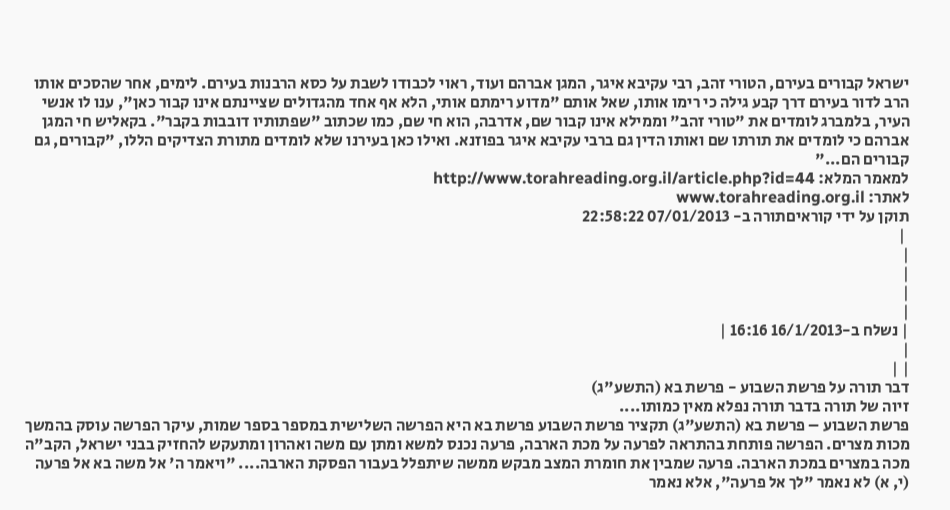ישראל קבורים בעירם, הטורי זהב, רבי עקיבא איגר, המגן אברהם ועוד, ראוי לכבודו לשבת על כסא הרבנות בעירם. לימים, אחר שהסכים אותו הרב לדור בעירם דרך קבע גילה כי רימו אותו, שאל אותם "מדוע רימתם אותי, הלא אף אחד מהגדולים שציינתם אינו קבור כאן", ענו לו אנשי העיר, בלמברג לומדים את "טורי זהב" וממילא אינו קבור שם, אדרבה, הוא חי שם, כמו שכתוב "שפתותיו דובבות בקבר". בקאליש חי המגן אברהם כי לומדים את תורתו שם ואותו הדין גם ברבי עקיבא איגר בפוזנא. ואילו כאן בעירנו שלא לומדים מתורת הצדיקים הללו, "קבורים, גם קבורים הם..."
למאמר המלא: http://www.torahreading.org.il/article.php?id=44
לאתר: www.torahreading.org.il
תוקן על ידי קוראיםתורה ב- 07/01/2013 22:58:22
 |
|
|
|
|
| נשלח ב-16/1/2013 16:16 |
|
| |
דבר תורה על פרשת השבוע - פרשת בא (התשע"ג)
זיוה של תורה בדבר תורה נפלא מאין כמותו....
פרשת השבוע – פרשת בא (התשע"ג) תקציר פרשת השבוע פרשת בא היא הפרשה השלישית במספר בספר שמות, עיקר הפרשה עוסק בהמשך מכות מצרים. הפרשה פותחת בהתראה לפרעה על מכת הארבה, פרעה נכנס למשא ומתן עם משה ואהרון ומתעקש להחזיק בבני ישראל, הקב"ה מכה במצרים במכת הארבה. פרעה שמבין את חומרת המצב מבקש ממשה שיתפלל בעבור הפסקת הארבה.... "ויאמר ה' אל משה בא אל פרעה (י, א) לא נאמר "לך אל פרעה", אלא נאמר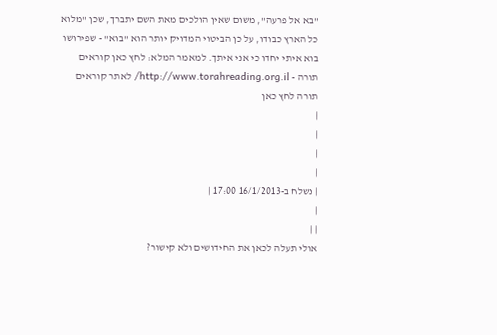"בא אל פרעה", משום שאין הולכים מאת השם יתברך, שכן "מלוא כל הארץ כבודו, על כן הביטוי המדויק יותר הוא "בוא" - שפירושו בוא איתי יחדו כי אני איתך. למאמר המלא: לחץ כאן קוראים תורה - http://www.torahreading.org.il/ לאתר קוראים תורה לחץ כאן
|
|
|
|
| נשלח ב-16/1/2013 17:00 |
|
| |
אולי תעלה לכאן את החידושים ולא קישור?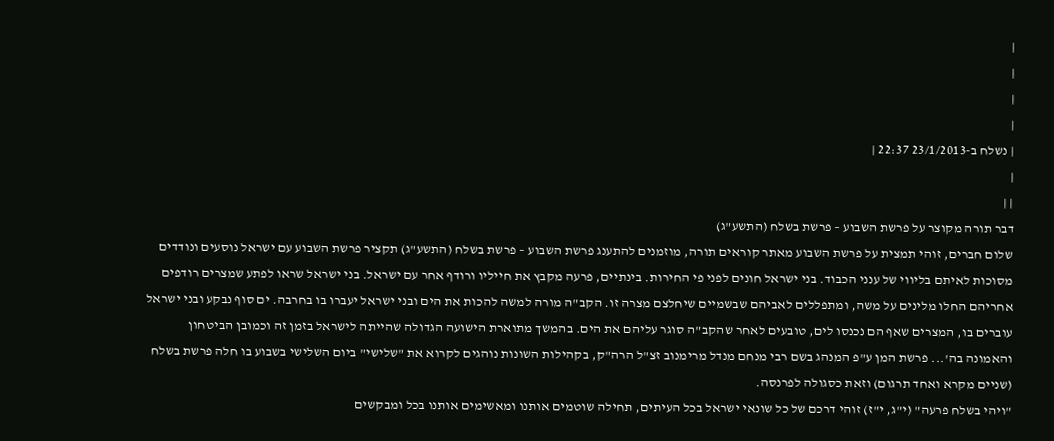|
|
|
|
| נשלח ב-23/1/2013 22:37 |
|
| |
דבר תורה מקוצר על פרשת השבוע – פרשת בשלח (התשע"ג)
שלום חברים, זוהי תמצית על פרשת השבוע מאתר קוראים תורה, מוזמנים להתענג פרשת השבוע – פרשת בשלח (התשע"ג) תקציר פרשת השבוע עם ישראל נוסעים ונודדים מסוכות לאיתם בליווי של ענני הכבוד. בני ישראל חונים לפני פי החירות. בינתיים, פרעה מקבץ את חייליו ורודף אחר עם ישראל. בני ישראל שראו לפתע שמצרים רודפים אחריהם החלו מלינים על משה, ומתפללים לאביהם שבשמיים שיחלצם מצרה זו. הקב"ה מורה למשה להכות את הים ובני ישראל יעברו בו בחרבה. ים סוף נבקע ובני ישראל עוברים בו, המצרים שאף הם נכנסו לים, טובעים לאחר שהקב"ה סוגר עליהם את הים. בהמשך מתוארת הישועה הגדולה שהייתה לישראל בזמן זה וכמובן הביטחון והאמונה בה'... פרשת המן ע"פ המנהג בשם רבי מנחם מנדל מרימנוב זצ"ל הרה"ק, בקהילות השונות נוהגים לקרוא את "שלישי" ביום השלישי בשבוע בו חלה פרשת בשלח (שניים מקרא ואחד תרגום) וזאת כסגולה לפרנסה.
"ויהי בשלח פרעה" (י"ג, י"ז) זוהי דרכם של כל שונאי ישראל בכל העיתים, תחילה שוטמים אותנו ומאשימים אותנו בכל ומבקשים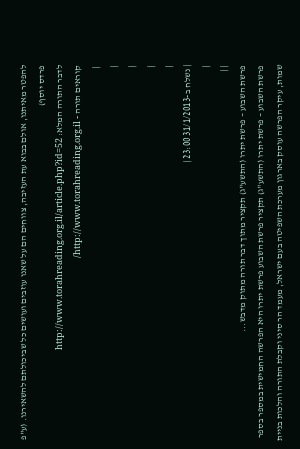להפטר מאיתנו, אולם בבוא עת העזיבה, צווחים הם על שאנו עוזבים ועושים כל שביכולתם להשאירנו. (ע"פ פרדס יוסף)
לדבר התורה המלא: http://www.torahreading.org.il/article.php?id=52
קוראים תורה - http://www.torahreading.org.il/
 |
|
|
|
|
| נשלח ב-31/1/2013 23:00 |
|
| |
פרשת השבוע – פרשת יתרו (התשע"ג) תקציר מתוך דבר תורה מתוק מדבש...
פרשת השבוע – פרשת יתרו (התשע"ג) תקציר פרשת השבוע פרשת יתרו היא הפרשה החמישית במספר בספר שמות, עיקר הפרשה עוסק בארגון מערכת השפיטה בעם ישראל, מעמד הר סיני וקבלת התורה והלכות בניית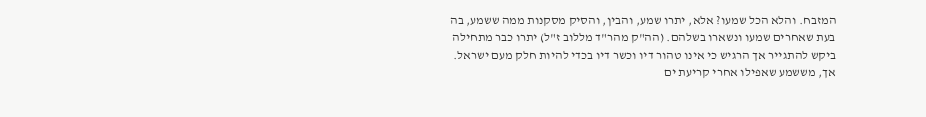המזבח. והלא הכל שמעו? אלא, יתרו שמע, והבין, והסיק מסקנות ממה ששמע, בה בעת שאחרים שמעו ונשארו בשלהם. (הה"ק מהר"ד מללוב ז"ל) יתרו כבר מתחילה ביקש להתגייר אך הרגיש כי אינו טהור דיו וכשר דיו בכדי להיות חלק מעם ישראל. אך, מששמע שאפילו אחרי קריעת ים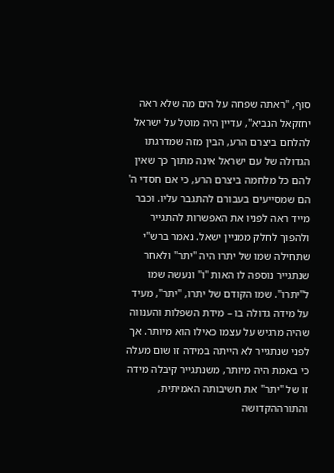סוף, "ראתה שפחה על הים מה שלא ראה יחזקאל הנביא", עדיין היה מוטל על ישראל להלחם ביצרם הרע, הבין מזה שמדרגתו הגדולה של עם ישראל אינה מתוך כך שאין להם כל מלחמה ביצרם הרע, כי אם חסדי ה' הם שמסייעים בעבורם להתגבר עליו. וכבר מייד ראה לפניו את האפשרות להתגייר ולהפוך לחלק ממניין ישאל. נאמר ברש"י שתחילה שמו של יתרו היה "יתר" ולאחר שנתגייר נוספה לו האות "ו" ונעשה שמו ל"יתרו". שמו הקודם של יתרו, "יתר", מעיד על מידה גדולה בו – מידת השפלות והענווה שהיה מרגיש על עצמו כאילו הוא מיותר. אך לפני שנתגייר לא הייתה במידה זו שום מעלה כי באמת היה מיותר, משנתגייר קיבלה מידה זו של "יתר" את חשיבותה האמיתית, והתורההקדושה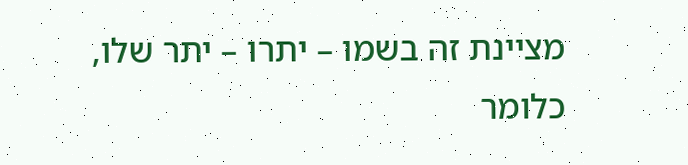מציינת זה בשמו – יתרו – יתר שלו, כלומר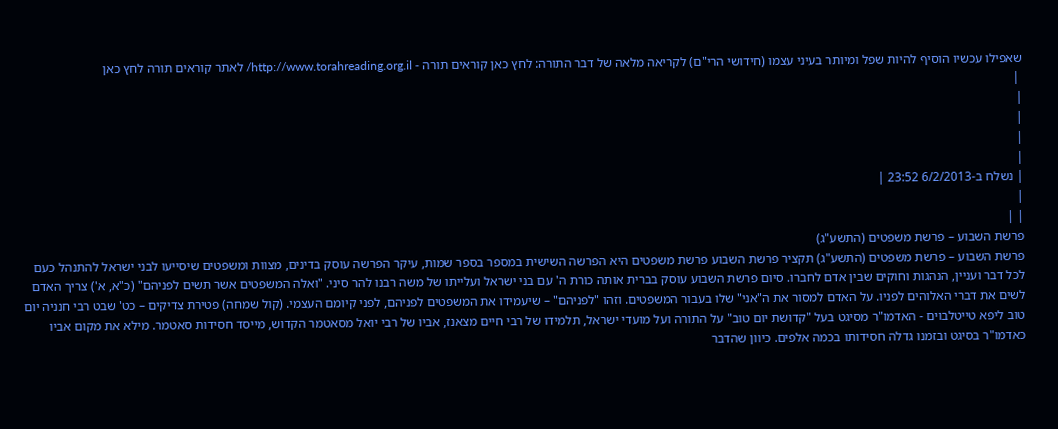שאפילו עכשיו הוסיף להיות שפל ומיותר בעיני עצמו (חידושי הרי"ם) לקריאה מלאה של דבר התורה: לחץ כאן קוראים תורה - http://www.torahreading.org.il/ לאתר קוראים תורה לחץ כאן
 |
|
|
|
|
| נשלח ב-6/2/2013 23:52 |
|
| |
פרשת השבוע – פרשת משפטים (התשע"ג)
פרשת השבוע – פרשת משפטים (התשע"ג) תקציר פרשת השבוע פרשת משפטים היא הפרשה השישית במספר בספר שמות, עיקר הפרשה עוסק בדינים, מצוות ומשפטים שיסייעו לבני ישראל להתנהל כעם לכל דבר ועניין, הנהגות וחוקים שבין אדם לחברו. סיום פרשת השבוע עוסק בברית אותה כורת ה' עם בני ישראל ועלייתו של משה רבנו להר סיני. "ואלה המשפטים אשר תשים לפניהם" (כ"א, א') צריך האדם לשים את דברי האלוהים לפניו. על האדם למסור את ה"אני" שלו בעבור המשפטים. וזהו "לפניהם" – שיעמידו את המשפטים לפניהם, לפני קיומם העצמי. (קול שמחה) פטירת צדיקים – כט' שבט רבי חנניה יום טוב ליפא טייטלבוים - האדמו"ר מסיגט בעל "קדושת יום טוב" על התורה ועל מועדי ישראל, תלמידו של רבי חיים מצאנז, אביו של רבי יואל מסאטמר הקדוש, מייסד חסידות סאטמר. מילא את מקום אביו כאדמו"ר בסיגט ובזמנו גדלה חסידותו בכמה אלפים. כיוון שהדבר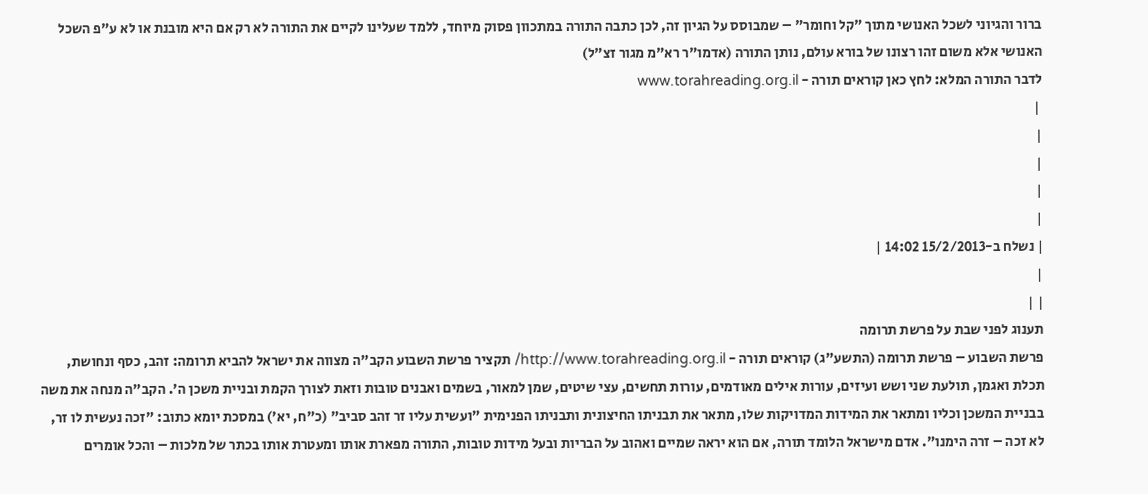ברור והגיוני לשכל האנושי מתוך "קל וחומר" – שמבוסס על הגיון זה, לכן כתבה התורה במתכוון פסוק מיוחד, ללמד שעלינו לקיים את התורה לא רק אם היא מובנת או לא ע"פ השכל האנושי אלא משום זהו רצונו של בורא עולם, נותן התורה (אדמו"ר רא"מ מגור זצ"ל)
לדבר התורה המלא: לחץ כאן קוראים תורה - www.torahreading.org.il
 |
|
|
|
|
| נשלח ב-15/2/2013 14:02 |
|
| |
תענוג לפני שבת על פרשת תרומה
פרשת השבוע – פרשת תרומה (התשע"ג) קוראים תורה - http://www.torahreading.org.il/ תקציר פרשת השבוע הקב"ה מצווה את ישראל להביא תרומה: זהב, כסף ונחושת, תכלת ואגמן, תולעת שני ושש ועיזים, עורות אילים מאודמים, עורות תחשים, עצי שיטים, שמן למאור, בשמים ואבנים טובות וזאת לצורך הקמת ובניית משכן ה'. הקב"ה מנחה את משה בבניית המשכן וכליו ומתאר את המידות המדויקות שלו, מתאר את תבניתו החיצונית ותבניתו הפנימית "ועשית עליו זר זהב סביב" (כ"ח, יא') במסכת יומא כתוב: "זכה נעשית לו זר, לא זכה – זרה הימנו". אדם מישראל הלומד תורה, אם הוא יראה שמיים ואהוב על הבריות ובעל מידות טובות, התורה מפארת אותו ומעטרת אותו בכתר של מלכות – והכל אומרים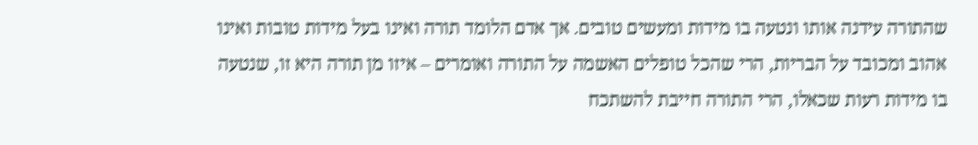שהתורה עידנה אותו ונטעה בו מידות ומעשים טובים. אך אדם הלומד תורה ואינו בעל מידות טובות ואינו אהוב ומכובד על הבריות, הרי שהכל טופלים האשמה על התורה ואומרים – איזו מן תורה היא זו, שנטעה בו מידות רעות שכאלו, הרי התורה חייבת להשתכח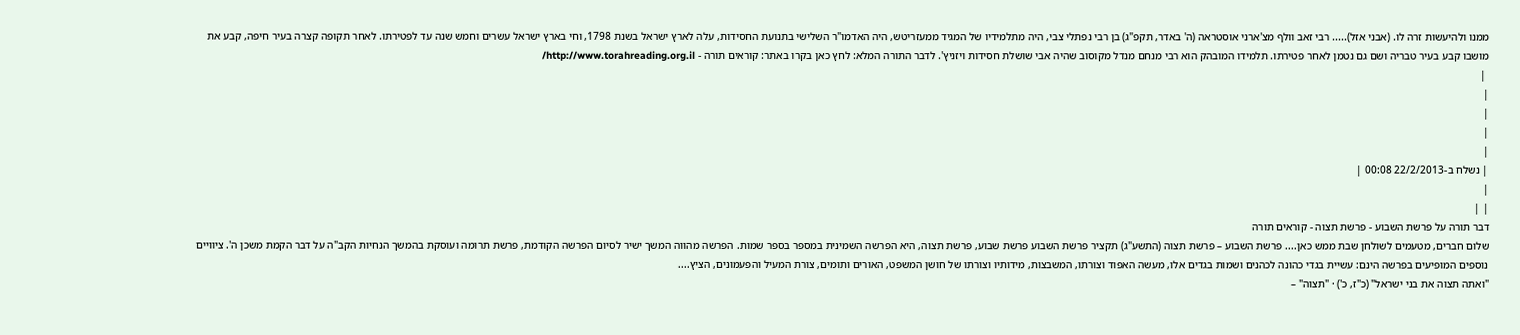ממנו ולהיעשות זרה לו. (אבני אזל)..... רבי זאב וולף מצ'ארני אוסטראה (ה' באדר, תקפ"ג) בן רבי נפתלי צבי, היה מתלמידיו של המגיד ממעזריטש, היה האדמו"ר השלישי בתנועת החסידות, עלה לארץ ישראל בשנת 1798, וחי בארץ ישראל עשרים וחמש שנה עד לפטירתו. לאחר תקופה קצרה בעיר חיפה, קבע את מושבו קבע בעיר טבריה ושם גם נטמן לאחר פטירתו. תלמידו המובהק הוא רבי מנחם מנדל מקוסוב שהיה אבי שושלת חסידות ויזניץ'. לדבר התורה המלא: לחץ כאן בקרו באתר: קוראים תורה - http://www.torahreading.org.il/
 |
|
|
|
|
| נשלח ב-22/2/2013 00:08 |
|
| |
דבר תורה על פרשת השבוע - פרשת תצוה - קוראים תורה
שלום חברים, מטעמים לשולחן שבת ממש כאן.... פרשת השבוע – פרשת תצוה (התשע"ג) תקציר פרשת השבוע פרשת שבוע, פרשת תצוה, היא הפרשה השמינית במספר בספר שמות. הפרשה מהווה המשך ישיר לסיום הפרשה הקודמת, פרשת תרומה ועוסקת בהמשך הנחיות הקב"ה על דבר הקמת משכן ה'. ציוויים נוספים המופיעים בפרשה הינם: עשיית בגדי כהונה לכהנים ושמות בגדים אלו, מעשה האפוד וצורתו, המשבצות, מידותיו וצורתו של חושן המשפט, האורים ותומים, צורת המעיל והפעמונים, הציץ....
"ואתה תצוה את בני ישראל" (כ"ז, כ') · "תצוה" –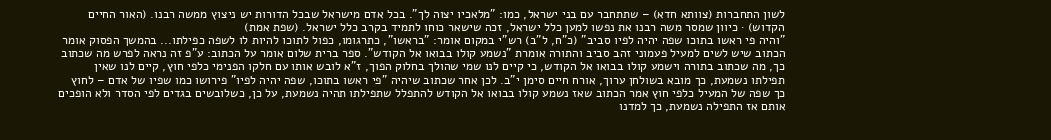לשון התחברות (צוותא חדא) – שתתחבר עם בני ישראל, כמו: "מלאכיו יצוה לך". בכל אדם מישראל שבכל הדורות יש ניצוץ ממשה רבנו. (האור החיים הקדוש) · כיוון שמסר משה רבנו את נפשו למען כלל ישראל, זכה שישאר כוחו לתמיד בקרב כלל ישראל. (שפת אמת)
"והיה פי ראשו בתוכו שפה יהיה לפיו סביב" (כ"ח, ל"ב) רש"י במקום אומר: "בראשו", כתרגומו, כפול לתוכו להיות לו לשפה כפילתו... בהמשך הפסוק אומר הכתוב שיש לשים למעיל פעמוני זהב סביב והתורה אומרת "נשמע קולו בבואו אל הקודש". ספר ברית שלום אומר על הכתוב: ע"פ זה נראה לפרש מה שכתוב כך, מה שכתוב בתורה וישמע קולו בבואו אל הקודש, כי קיים לנו שמי שהולך בחלוק הפוך, ז"א לובש אותו עם חלקו הפנימי כלפי חוץ, קיים לנו שאין תפילתו נשמעת, כך מובא בשולחן ערוך, אורח חיים סימן י"ב. לכן אחר שכתוב שיהיה "פי ראשו בתוכו, שפה יהיה לפיו" פירושו כמו שפיו של אדם – לחוץ כך שפה של המעיל כלפי חוץ אמר הכתוב שאז נשמע קולו בבואו אל הקודש להתפלל שתפילתו תהיה נשמעת, על כן, כשלובשים בגדים לפי הסדר ולא הופכים אותם אז התפילה נשמעת, כך למדנו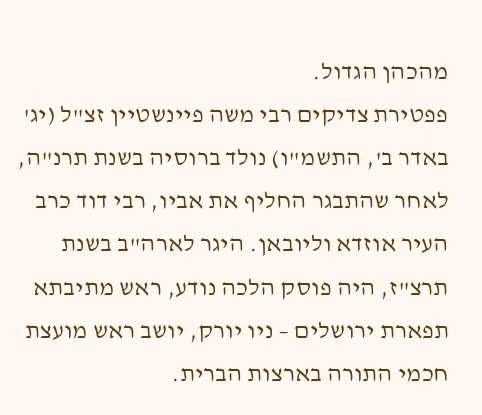מהכהן הגדול.
פפטירת צדיקים רבי משה פיינשטיין זצ"ל (יג' באדר ב', התשמ"ו) נולד ברוסיה בשנת תרנ"ה, לאחר שהתבגר החליף את אביו, רבי דוד כרב העיר אוזדא וליובאן. היגר לארה"ב בשנת תרצ"ז, היה פוסק הלכה נודע, ראש מתיבתא תפארת ירושלים – ניו יורק, יושב ראש מועצת חכמי התורה בארצות הברית.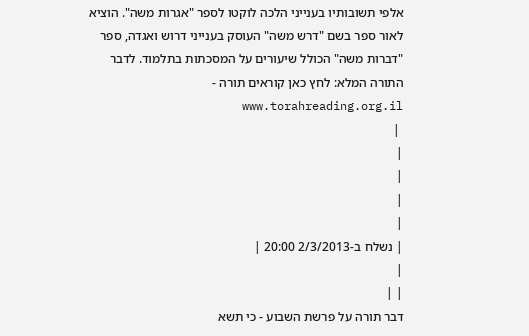אלפי תשובותיו בענייני הלכה לוקטו לספר "אגרות משה". הוציא לאור ספר בשם "דרש משה" העוסק בענייני דרוש ואגדה, ספר "דברות משה" הכולל שיעורים על המסכתות בתלמוד. לדבר התורה המלא: לחץ כאן קוראים תורה - www.torahreading.org.il
 |
|
|
|
|
| נשלח ב-2/3/2013 20:00 |
|
| |
דבר תורה על פרשת השבוע - כי תשא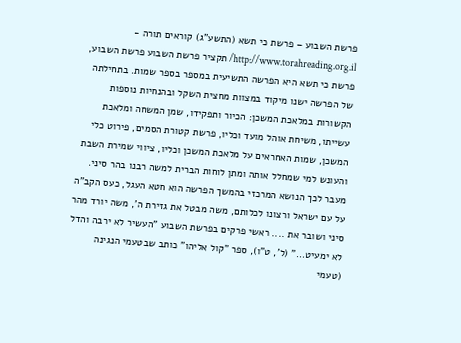פרשת השבוע – פרשת כי תשא (התשע"ג) קוראים תורה - http://www.torahreading.org.il/ תקציר פרשת השבוע פרשת השבוע, פרשת כי תשא היא הפרשה התשיעית במספר בספר שמות. בתחילתה של הפרשה ישנו מיקוד במצוות מחצית השקל ובהנחיות נוספות הקשורות במלאכת המשכן: הכיור ותפקידו, שמן המשחה ומלאכת עשייתו, משיחת אוהל מועד וכליו, פרשת קטורת הסמים, פירוט כלי המשכן, שמות האחראים על מלאכת המשכן וכליו, ציווי שמירת השבת והעונש למי שמחלל אותה ומתן לוחות הברית למשה רבנו בהר סיני. מעבר לכך הנושא המרכזי בהמשך הפרשה הוא חטא העגל, כעס הקב"ה על עם ישראל ורצונו לכלותם, משה מבטל את גזירת ה', משה יורד מהר סיני ושובר את .... ראשי פרקים בפרשת השבוע "העשיר לא ירבה והדל לא ימעיט..." (ל', ט"ו), ספר "קול אליהו" כותב שבטעמי הנגינה (טעמי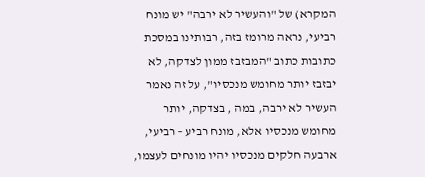המקרא) של "והעשיר לא ירבה" יש מונח רביעי, נראה מרומז בזה, רבותינו במסכת כתובות כתוב "המבזבז ממון לצדקה, לא יבזבז יותר מחומש מנכסיו", על זה נאמר העשיר לא ירבה, במה , בצדקה, יותר מחומש מנכסיו אלא, מונח רביע – רביעי, ארבעה חלקים מנכסיו יהיו מונחים לעצמו,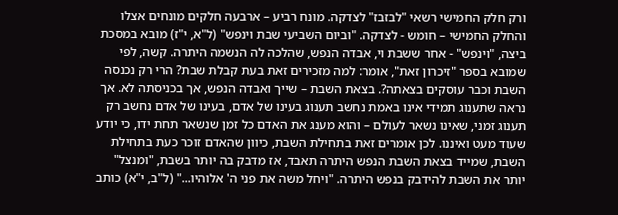ורק חלק החמישי רשאי "לבזבז" לצדקה. מונח רביע – ארבעה חלקים מונחים אצלו והחלק החמישי – חומש - לצדקה. "וביום השביעי שבת וינפש" (ל"א, י"ז) מובא במסכת ביצה, "וינפש" - אחר ששבת וי, אבדה הנפש, שהלכה לה הנשמה היתרה. קשה, לפי שמובא בספר "זיכרון זאת", אומר: למה מזכירים זאת בעת קבלת שבת? הרי רק נכנסה השבת וכבר עוסקים בצאתה?. בצאת השבת – שייך ואבדה הנפש, אך בכניסתה לא. אך נראה שתענוג תמידי אינו באמת נחשב תענוג בעינו של אדם, בעינו של אדם נחשב רק תענוג זמני, שאינו נשאר לעולם – והוא מענג את האדם כל זמן שנשאר תחת ידו, כי יודע שעוד מעט ואיננו. לכן אומרים זאת בתחילת השבת, כיוון שהאדם זוכר כעת בתחילת השבת, שמייד בצאת השבת הנפש היתרה תאבד, אז מדבק בה יותר בשבת, "ומנצל" יותר את השבת להידבק בנפש היתרה. "ויחל משה את פני ה' אלוהיו..." (ל"ב, י"א) כותב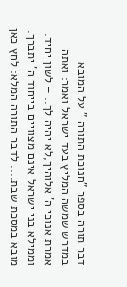דבר תורה בספר "חנוכת התורה " על המובא במדרש שמשה המליץ בעד ישראל ואמר: ואתה אמרת אנוכי ה' אלוהיך,לא יהיה לך.. – לשון יחיד. וממילא בני ישראל אינם מצוויים בייחוד ה' יתברך. מובא במסכת שבת.... לדבר התורה המלא: לחץ כאן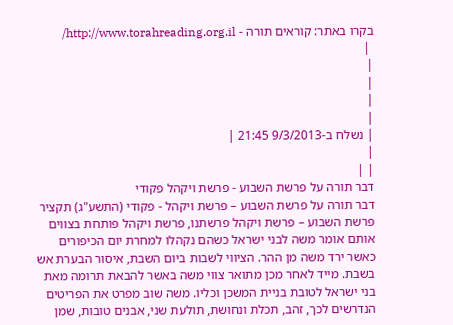בקרו באתר: קוראים תורה - http://www.torahreading.org.il/
 |
|
|
|
|
| נשלח ב-9/3/2013 21:45 |
|
| |
דבר תורה על פרשת השבוע - פרשת ויקהל פקודי
דבר תורה על פרשת השבוע – פרשת ויקהל - פקודי (התשע"ג) תקציר פרשת השבוע – פרשת ויקהל פרשתנו, פרשת ויקהל פותחת בצווים אותם אומר משה לבני ישראל כשהם נקהלו למחרת יום הכיפורים כאשר ירד משה מן ההר. הציווי לשבות ביום השבת, איסור הבערת אש בשבת. מייד לאחר מכן מתואר צווי משה באשר להבאת תרומה מאת בני ישראל לטובת בניית המשכן וכליו. משה שוב מפרט את הפריטים הנדרשים לכך, זהב, תכלת ונחושת, תולעת שני, אבנים טובות, שמן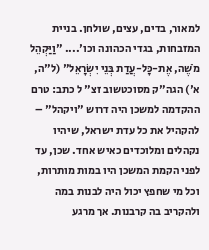למאור, בדים, עצים, שולחן. בניית המזבחות, בגדי הכהונה וכו'.... "וַיַּקְהֵל מֹשֶׁה, אֶת-כָּל-עֲדַת בְּנֵי יִשְׂרָאֵל" (ל"ה, א') הגה"ק מסוכטשוב זצ" ל כתב: טרם ההקדמה למשכן היה דרוש "ויקהל" – להקהיל את כל עדת ישראל, שיהיו נקהלים ומלוכדים כאיש אחד. שכן, עד לפני הקמת המשכן היו במות מותרות, וכל מי שחפץ יכול היה לבנות במה ולהקריב בה קרבנות. אך מרגע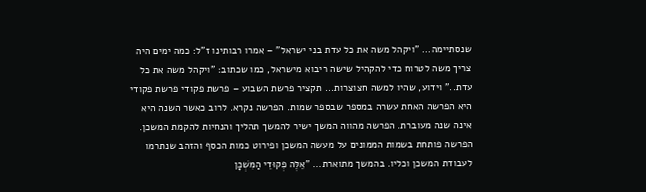שנסתיימה... "ויקהל משה את כל עדת בני ישראל" – אמרו רבותינו ז"ל: כמה ימים היה צריך משה לטרוח כדי להקהיל שישה ריבוא מישראל, כמו שכתוב: "ויקהל משה את כל עדת.." וידוע, שהיו למשה חצוצרות... תקציר פרשת השבוע – פרשת פקודי פרשת פקודי היא הפרשה האחת עשרה במספר שבספר שמות. הפרשה נקרא. לרוב כאשר השנה היא אינה שנה מעוברת. הפרשה מהווה המשך ישיר להמשך תהליך והנחיות להקמת המשכן. הפרשה פותחת בשמות הממונים על מעשה המשכן ופירוט כמות הכסף והזהב שנתרמו לעבודת המשכן וכליו. בהמשך מתוארת... "אֵלֶּה פְקוּדֵי הַמִּשְׁכָּן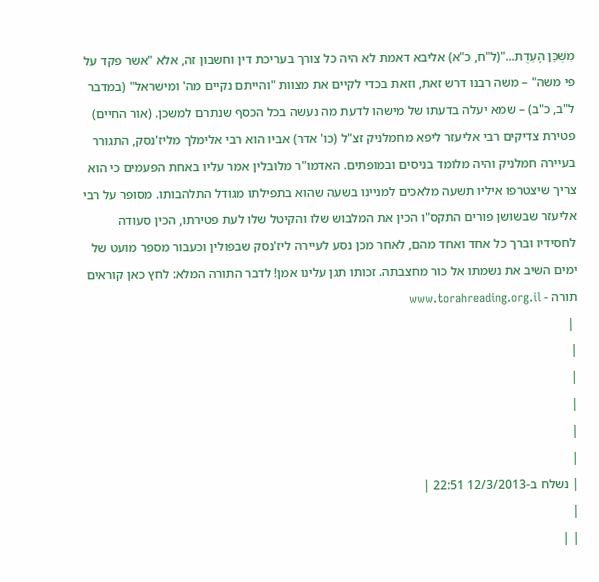מִשְׁכַּן הָעֵדֻת..."(ל"ח, כ"א) אליבא דאמת לא היה כל צורך בעריכת דין וחשבון זה, אלא "אשר פקד על פי משה" – משה רבנו דרש זאת, וזאת בכדי לקיים את מצוות "והייתם נקיים מה' ומישראל" (במדבר ל"ב, כ"ב) – שמא יעלה בדעתו של מישהו לדעת מה נעשה בכל הכסף שנתרם למשכן. (אור החיים) פטירת צדיקים רבי אליעזר ליפא מחמלניק זצ"ל (כו' אדר) אביו הוא רבי אלימלך מליז'נסק, התגורר בעיירה חמלניק והיה מלומד בניסים ובמופתים. האדמו"ר מלובלין אמר עליו באחת הפעמים כי הוא צריך שיצטרפו איליו תשעה מלאכים למניינו בשעה שהוא בתפילתו מגודל התלהבותו. מסופר על רבי אליעזר שבשושן פורים התקס"ו הכין את המלבוש שלו והקיטל שלו לעת פטירתו, הכין סעודה לחסידיו וברך כל אחד ואחד מהם, לאחר מכן נסע לעיירה ליז'נסק שבפולין וכעבור מספר מועט של ימים השיב את נשמתו אל כור מחצבתה. זכותו תגן עלינו אמן! לדבר התורה המלא: לחץ כאן קוראים תורה - www.torahreading.org.il
 |
|
|
|
|
|
| נשלח ב-12/3/2013 22:51 |
|
| |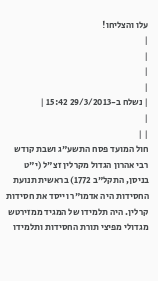עלו והצליחו!
|
|
|
|
| נשלח ב-29/3/2013 15:42 |
|
| |
חול המועד פסח התשע"ג ושבת קודש
רבי אהרון הגדול מקרלין זצ"ל (י"ט בניסן, התקל"ב 1772) בראשית תנועת החסידות היה אדמו"ר וייסד את חסידות קרלין. היה תלמידו של המגיד ממזירטש מגדולי מפיצי תורת החסידות ותלמידו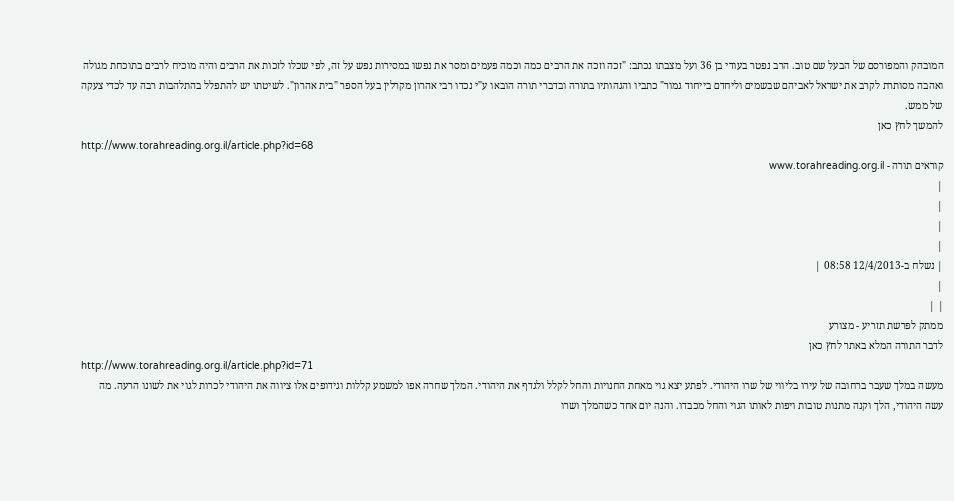המובהק והמפורסם של הבעל שם טוב. הרב נפטר בעודי בן 36 ועל מצבתו נכתב: "זכה וזכה את הרבים כמה וכמה פעמים ומסר את נפשו במסירות נפש על זה, לפי שכלו לזכות את הרבים והיה מוכיח לרבים בתוכחת מגולה ואהבה מסותרת לקרב את ישראל לאביהם שבשמים וליחדם בייחוד גמור" כתביו והגהותיו בתורה ובדברי תורה הובאו ע"י נכדו רבי אהרון מקרלין בעל הספר "בית אהרון". לשיטתו יש להתפלל בהתלהבות רבה עד לכדי צעקה של ממש.
להמשך לחץ כאן
http://www.torahreading.org.il/article.php?id=68
קוראים תורה - www.torahreading.org.il
|
|
|
|
| נשלח ב-12/4/2013 08:58 |
|
| |
ממתק לפרשת תזריע - מצורע
לדבר התורה המלא באתר לחץ כאן
http://www.torahreading.org.il/article.php?id=71
מעשה במלך שעבר ברחובה של עירו בליווי של שרו היהודי. לפתע יצא גוי מאחת החנויות והחל לקלל ולגדף את היהודי. המלך שחרה אפו למשמע קללות וגידופים אלו ציווה את היהודי לכרות לגוי את לשונו הרעה. מה עשה היהודי, הלך וקנה מתנות טובות ויפות לאותו הגוי והחל מכבדו. והנה יום אחד כשהמלך ושרו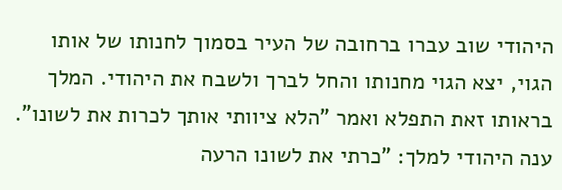היהודי שוב עברו ברחובה של העיר בסמוך לחנותו של אותו הגוי, יצא הגוי מחנותו והחל לברך ולשבח את היהודי. המלך בראותו זאת התפלא ואמר "הלא ציוותי אותך לכרות את לשונו". ענה היהודי למלך: "כרתי את לשונו הרעה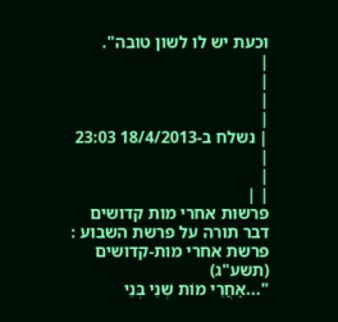וכעת יש לו לשון טובה".
|
|
|
|
| נשלח ב-18/4/2013 23:03 |
|
| |
פרשות אחרי מות קדושים
דבר תורה על פרשת השבוע : פרשת אחרי מות-קדושים (תשע"ג)
"...אַחֲרֵי מוֹת שְׁנֵי בְּנֵי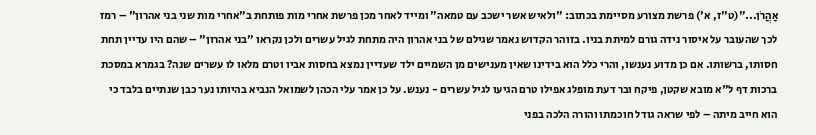אַהֲרֹן..."(ט"ז, א') פרשת מצורע מסיימת בכתוב: "ולאיש אשר ישכב עם טמאה" ומייד לאחר מכן פרשת אחרי מות פותחת ב"אחרי מות שני בני אהרון" – רמז לכך שהעובר על איסור נידה גורם למיתת בניו. בזוהר הקדוש נאמר שגילם של בני אהרון היה מתחת לגיל עשרים ולכן נקראו "בני אהרון" – שהם היו עדיין תחת חסותו, ברשותו. אם כן מדוע נענשו, והרי כלל הוא בידינו שאין מענישים מן השמיים ילד שעדיין נמצא בחסות אביו וטרם מלאו לו עשרים שנה? בגמרא במסכת ברכות דף ל"א מובא שקטן, פיקח ובר דעת מופלג אפילו טרם הגיעו לגיל עשרים - נענש. על כן אמר עלי הכהן לשמואל הנביא בהיותו נער כבן שנתיים בלבד כי הוא חייב מיתה – לפי שראה גודל חוכמתו והורה הלכה בפני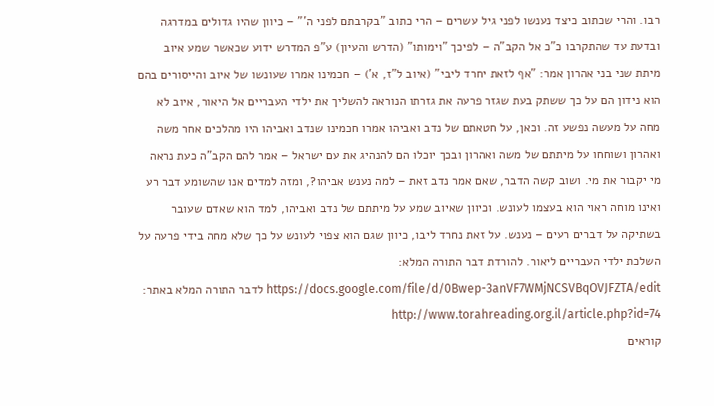רבו. והרי שכתוב כיצד נענשו לפני גיל עשרים – הרי כתוב "בקרבתם לפני ה'" – כיוון שהיו גדולים במדרגה ובדעת עד שהתקרבו כ"כ אל הקב"ה – לפיכך "וימותו" (הדרש והעיון) ע"פ המדרש ידוע שכאשר שמע איוב מיתת שני בני אהרון אמר: "אף לזאת יחרד ליבי" (איוב ל"ז, א') – חכמינו אמרו שעונשו של איוב והייסורים בהם הוא נידון הם על כך ששתק בעת שגזר פרעה את גזרתו הנוראה להשליך את ילדי העבריים אל היאור, איוב לא מחה על מעשה נפשע זה. וכאן, על חטאתם של נדב ואביהו אמרו חכמינו שנדב ואביהו היו מהלכים אחר משה ואהרון ושוחחו על מיתתם של משה ואהרון ובכך יוכלו הם להנהיג את עם ישראל – אמר להם הקב"ה כעת נראה מי יקבור את מי. ושוב קשה הדבר, שאם אמר נדב זאת – למה נענש אביהו?, ומזה למדים אנו שהשומע דבר רע ואינו מוחה ראוי הוא בעצמו לעונש. וכיוון שאיוב שמע על מיתתם של נדב ואביהו, למד הוא שאדם שעובר בשתיקה על דברים רעים – נענש. על זאת נחרד ליבו, כיוון שגם הוא צפוי לעונש על כך שלא מחה בידי פרעה על השלכת ילדי העבריים ליאור. להורדת דבר התורה המלא: https://docs.google.com/file/d/0Bwep-3anVF7WMjNCSVBqOVJFZTA/edit לדבר התורה המלא באתר: http://www.torahreading.org.il/article.php?id=74
קוראים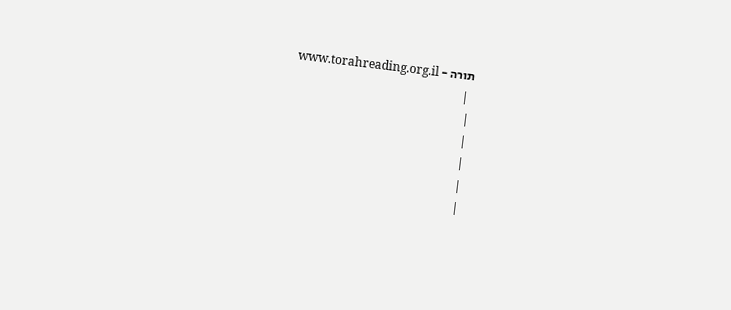תורה - www.torahreading.org.il
 |
|
|
|
|
|